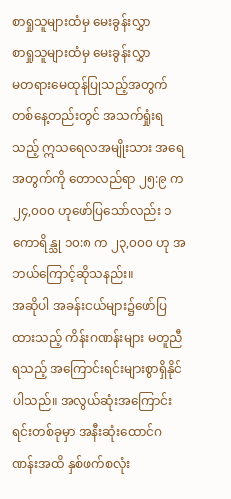စာရှုသူများထံမှ မေးခွန်းလွှာ
စာရှုသူများထံမှ မေးခွန်းလွှာ
မတရားမေထုန်ပြုသည့်အတွက် တစ်နေ့တည်းတွင် အသက်ရှုံးရသည့် ဣသရေလအမျိုးသား အရေအတွက်ကို တောလည်ရာ ၂၅:၉ က ၂၄,၀၀၀ ဟုဖော်ပြသော်လည်း ၁ ကောရိန္သု ၁၀:၈ က ၂၃,၀၀၀ ဟု အဘယ်ကြောင့်ဆိုသနည်း။
အဆိုပါ အခန်းငယ်များ၌ဖော်ပြထားသည့် ကိန်းဂဏန်းများ မတူညီရသည့် အကြောင်းရင်းများစွာရှိနိုင်ပါသည်။ အလွယ်ဆုံးအကြောင်းရင်းတစ်ခုမှာ အနီးဆုံးထောင်ဂဏန်းအထိ နှစ်ဖက်စလုံး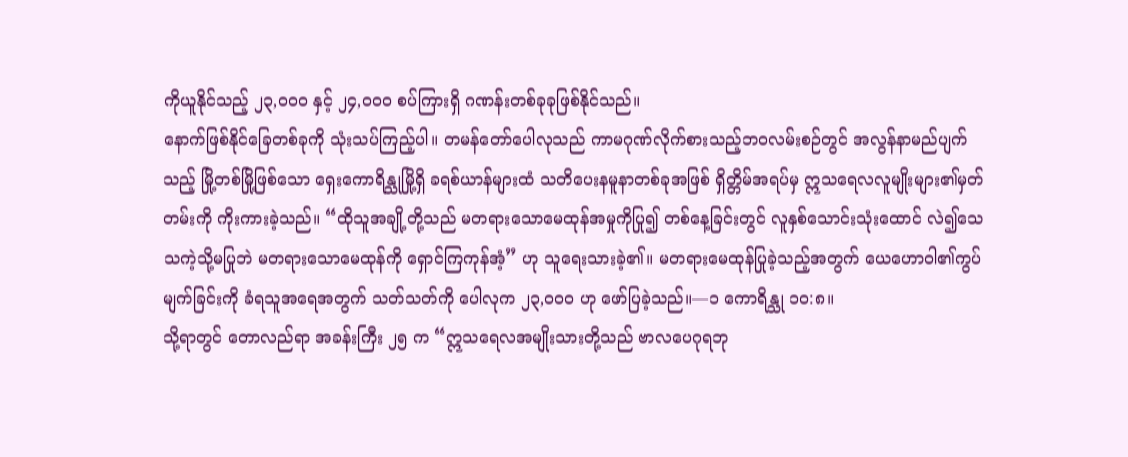ကိုယူနိုင်သည့် ၂၃,၀၀၀ နှင့် ၂၄,၀၀၀ စပ်ကြားရှိ ဂဏန်းတစ်ခုခုဖြစ်နိုင်သည်။
နောက်ဖြစ်နိုင်ခြေတစ်ခုကို သုံးသပ်ကြည့်ပါ။ တမန်တော်ပေါလုသည် ကာမဂုဏ်လိုက်စားသည့်ဘဝလမ်းစဉ်တွင် အလွန်နာမည်ပျက်သည့် မြို့တစ်မြို့ဖြစ်သော ရှေးကောရိန္သုမြို့ရှိ ခရစ်ယာန်များထံ သတိပေးနမူနာတစ်ခုအဖြစ် ရှိတ္တိမ်အရပ်မှ ဣသရေလလူမျိုးများ၏မှတ်တမ်းကို ကိုးကားခဲ့သည်။ “ထိုသူအချို့တို့သည် မတရားသောမေထုန်အမှုကိုပြု၍ တစ်နေ့ခြင်းတွင် လူနှစ်သောင်းသုံးထောင် လဲ၍သေသကဲ့သို့မပြုဘဲ မတရားသောမေထုန်ကို ရှောင်ကြကုန်အံ့” ဟု သူရေးသားခဲ့၏။ မတရားမေထုန်ပြုခဲ့သည့်အတွက် ယေဟောဝါ၏ကွပ်မျက်ခြင်းကို ခံရသူအရေအတွက် သတ်သတ်ကို ပေါလုက ၂၃,၀၀၀ ဟု ဖော်ပြခဲ့သည်။—၁ ကောရိန္သု ၁၀:၈။
သို့ရာတွင် တောလည်ရာ အခန်းကြီး ၂၅ က “ဣသရေလအမျိုးသားတို့သည် ဗာလပေဂုရဘု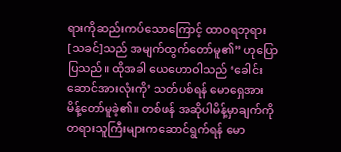ရားကိုဆည်းကပ်သောကြောင့် ထာဝရဘုရား[သခင်]သည် အမျက်ထွက်တော်မူ၏” ဟုပြောပြသည်။ ထိုအခါ ယေဟောဝါသည် ‘ခေါင်းဆောင်အားလုံးကို’ သတ်ပစ်ရန် မောရှေအား မိန့်တော်မူခဲ့၏။ တစ်ဖန် အဆိုပါမိန့်မှာချက်ကို တရားသူကြီးများကဆောင်ရွက်ရန် မော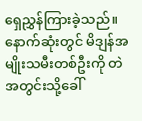ရှေညွှန်ကြားခဲ့သည်။ နောက်ဆုံးတွင် မိဒျန်အမျိုးသမီးတစ်ဦးကို တဲအတွင်းသို့ခေါ်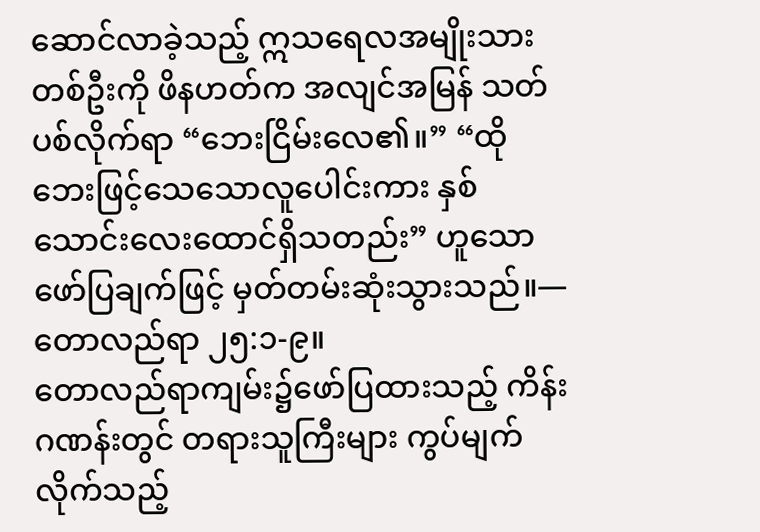ဆောင်လာခဲ့သည့် ဣသရေလအမျိုးသားတစ်ဦးကို ဖိနဟတ်က အလျင်အမြန် သတ်ပစ်လိုက်ရာ “ဘေးငြိမ်းလေ၏။” “ထိုဘေးဖြင့်သေသောလူပေါင်းကား နှစ်သောင်းလေးထောင်ရှိသတည်း” ဟူသောဖော်ပြချက်ဖြင့် မှတ်တမ်းဆုံးသွားသည်။—တောလည်ရာ ၂၅:၁-၉။
တောလည်ရာကျမ်း၌ဖော်ပြထားသည့် ကိန်းဂဏန်းတွင် တရားသူကြီးများ ကွပ်မျက်လိုက်သည့်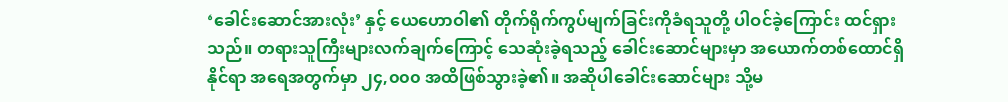‘ခေါင်းဆောင်အားလုံး’ နှင့် ယေဟောဝါ၏ တိုက်ရိုက်ကွပ်မျက်ခြင်းကိုခံရသူတို့ ပါဝင်ခဲ့ကြောင်း ထင်ရှားသည်။ တရားသူကြီးများလက်ချက်ကြောင့် သေဆုံးခဲ့ရသည့် ခေါင်းဆောင်များမှာ အယောက်တစ်ထောင်ရှိနိုင်ရာ အရေအတွက်မှာ ၂၄,၀၀၀ အထိဖြစ်သွားခဲ့၏။ အဆိုပါခေါင်းဆောင်များ သို့မ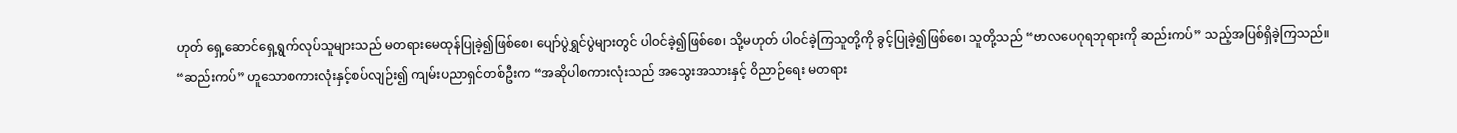ဟုတ် ရှေ့ဆောင်ရှေ့ရွက်လုပ်သူများသည် မတရားမေထုန်ပြုခဲ့၍ဖြစ်စေ၊ ပျော်ပွဲရွှင်ပွဲများတွင် ပါဝင်ခဲ့၍ဖြစ်စေ၊ သို့မဟုတ် ပါဝင်ခဲ့ကြသူတို့ကို ခွင့်ပြုခဲ့၍ဖြစ်စေ၊ သူတို့သည် “ဗာလပေဂုရဘုရားကို ဆည်းကပ်” သည့်အပြစ်ရှိခဲ့ကြသည်။
“ဆည်းကပ်” ဟူသောစကားလုံးနှင့်စပ်လျဉ်း၍ ကျမ်းပညာရှင်တစ်ဦးက “အဆိုပါစကားလုံးသည် အသွေးအသားနှင့် ဝိညာဉ်ရေး မတရား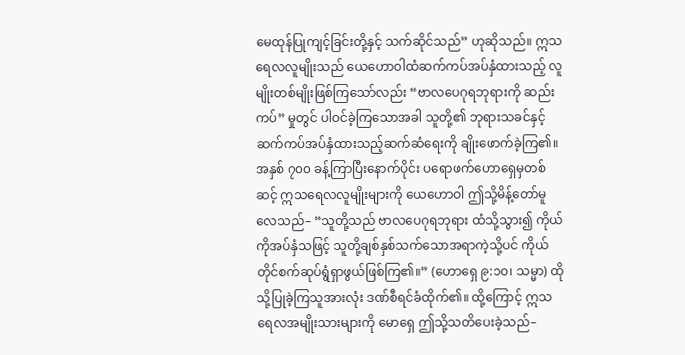မေထုန်ပြုကျင့်ခြင်းတို့နှင့် သက်ဆိုင်သည်” ဟုဆိုသည်။ ဣသရေလလူမျိုးသည် ယေဟောဝါထံဆက်ကပ်အပ်နှံထားသည့် လူမျိုးတစ်မျိုးဖြစ်ကြသော်လည်း “ဗာလပေဂုရဘုရားကို ဆည်းကပ်” မှုတွင် ပါဝင်ခဲ့ကြသောအခါ သူတို့၏ ဘုရားသခင်နှင့်ဆက်ကပ်အပ်နှံထားသည့်ဆက်ဆံရေးကို ချိုးဖောက်ခဲ့ကြ၏။ အနှစ် ၇၀၀ ခန့်ကြာပြီးနောက်ပိုင်း ပရောဖက်ဟောရှေမှတစ်ဆင့် ဣသရေလလူမျိုးများကို ယေဟောဝါ ဤသို့မိန့်တော်မူလေသည်– “သူတို့သည် ဗာလပေဂုရဘုရား ထံသို့သွား၍ ကိုယ်ကိုအပ်နှံသဖြင့် သူတို့ချစ်နှစ်သက်သောအရာကဲ့သို့ပင် ကိုယ်တိုင်စက်ဆုပ်ရွံရှာဖွယ်ဖြစ်ကြ၏။” (ဟောရှေ ၉:၁၀၊ သမ္မာ) ထိုသို့ပြုခဲ့ကြသူအားလုံး ဒဏ်စီရင်ခံထိုက်၏။ ထို့ကြောင့် ဣသရေလအမျိုးသားများကို မောရှေ ဤသို့သတိပေးခဲ့သည်–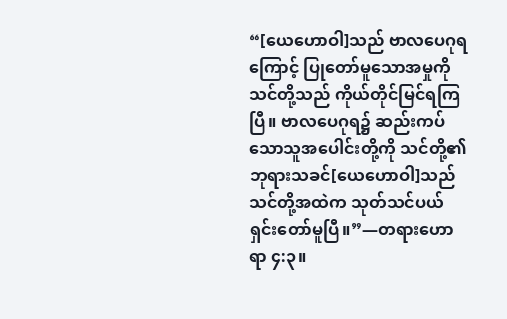“[ယေဟောဝါ]သည် ဗာလပေဂုရကြောင့် ပြုတော်မူသောအမှုကို သင်တို့သည် ကိုယ်တိုင်မြင်ရကြပြီ။ ဗာလပေဂုရ၌ ဆည်းကပ်သောသူအပေါင်းတို့ကို သင်တို့၏ ဘုရားသခင်[ယေဟောဝါ]သည် သင်တို့အထဲက သုတ်သင်ပယ်ရှင်းတော်မူပြီ။”—တရားဟောရာ ၄:၃။